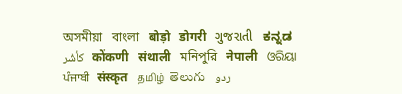অসমীয়া   বাংলা   बोड़ो   डोगरी   ગુજરાતી   ಕನ್ನಡ   كأشُر   कोंकणी   संथाली   মনিপুরি   नेपाली   ଓରିୟା   ਪੰਜਾਬੀ   संस्कृत   தமிழ்  తెలుగు   ردو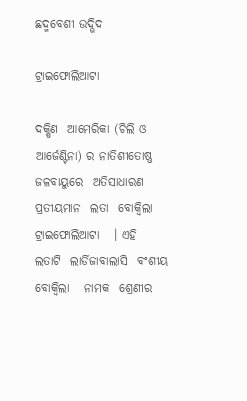ଛଦ୍ମବେଶୀ ଉଦ୍ଭିଦ

ଟ୍ରାଇଫୋଲିଆଟା

ଦକ୍ଷିଣ  ଆମେରିକା (ଚିଲି ଓ ଆର୍ଜେଣ୍ଟିନା) ର ନାତିଶୀତୋଷ୍ଣ  ଜଳବାୟୁରେ  ଅତିସାଧାରଣ  ପ୍ରତୀୟମାନ  ଲତା  ବୋକ୍ୱିଲା  ଟ୍ରାଇଫୋଲିଆଟା   । ଏହି  ଲତାଟି  ଲାର୍ଡିଜାବାଲାସି  ବଂଶୀୟ  ବୋକ୍ୱିଲା   ନାମକ  ଶ୍ରେଣୀର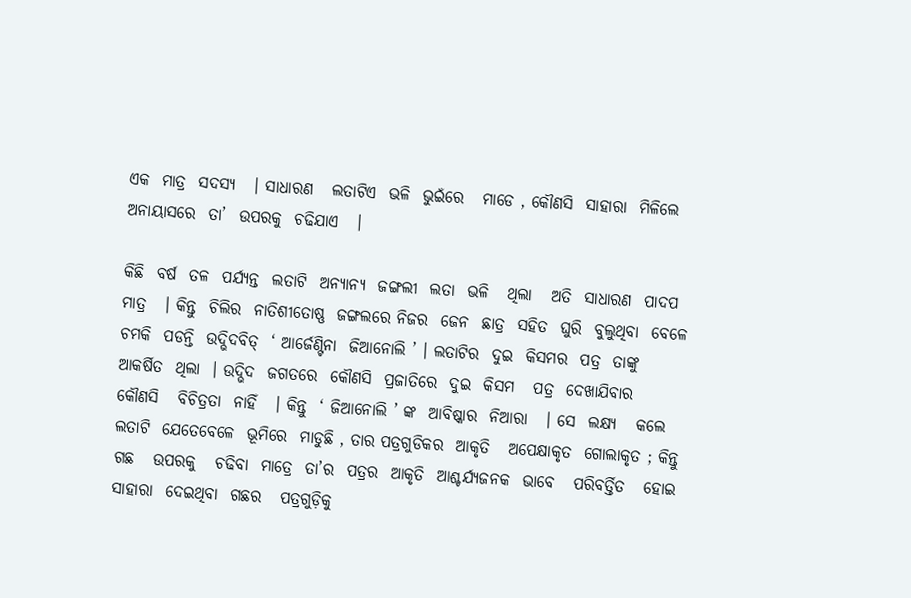ଏକ  ମାତ୍ର  ସଦସ୍ୟ   । ସାଧାରଣ   ଲତାଟିଏ  ଭଳି  ଭୁଇଁରେ   ମାଡେ , କୌଣସି  ସାହାରା  ମିଳିଲେ  ଅନାୟାସରେ  ତା’  ଉପରକୁ  ଚଢିଯାଏ   ।

କିଛି  ବର୍ଷ  ତଳ  ପର୍ଯ୍ୟନ୍ତ  ଲତାଟି  ଅନ୍ୟାନ୍ୟ  ଜଙ୍ଗଲୀ  ଲତା  ଭଳି   ଥିଲା   ଅତି  ସାଧାରଣ  ପାଦପ   ମାତ୍ର   । କିନ୍ତୁ  ଚିଲିର  ନାତିଶୀତୋଷ୍ଣ  ଜଙ୍ଗଲରେ ନିଜର  ଜେନ  ଛାତ୍ର  ସହିତ  ଘୁରି  ବୁଲୁଥିବା  ବେଳେ  ଚମକି  ପଡନ୍ତି  ଉଦ୍ଭିଦବିତ୍  ‘ ଆର୍ଜେଣ୍ଟିନା  ଜିଆନୋଲି ’ । ଲତାଟିର  ଦୁଇ  କିସମର  ପତ୍ର  ତାଙ୍କୁ  ଆକର୍ଷିତ  ଥିଲା  । ଉଦ୍ଭିଦ  ଜଗତରେ  କୌଣସି  ପ୍ରଜାତିରେ  ଦୁଇ  କିସମ   ପତ୍ର  ଦେଖାଯିବାର   କୌଣସି   ବିଚିତ୍ରତା  ନାହିଁ   । କିନ୍ତୁ  ‘ ଜିଆନୋଲି ’ ଙ୍କ  ଆବିଷ୍କାର  ନିଆରା   । ସେ  ଲକ୍ଷ୍ୟ   କଲେ ଲତାଟି  ଯେତେବେଳେ  ଭୂମିରେ  ମାଡୁଛି , ତାର ପତ୍ରଗୁଡିକର  ଆକୃତି   ଅପେକ୍ଷାକୃତ  ଗୋଲାକୃତ ; କିନ୍ତୁ  ଗଛ   ଉପରକୁ   ଚଢିବା  ମାତ୍ରେ  ତା’ର  ପତ୍ରର  ଆକୃତି  ଆଶ୍ଚର୍ଯ୍ୟଜନକ  ଭାବେ   ପରିବର୍ତ୍ତିତ   ହୋଇ  ସାହାରା  ଦେଇଥିବା  ଗଛର   ପତ୍ରଗୁଡ଼ିକୁ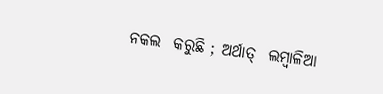ନକଲ  କରୁଛି ; ଅର୍ଥାତ୍  ଲମ୍ବାଳିଆ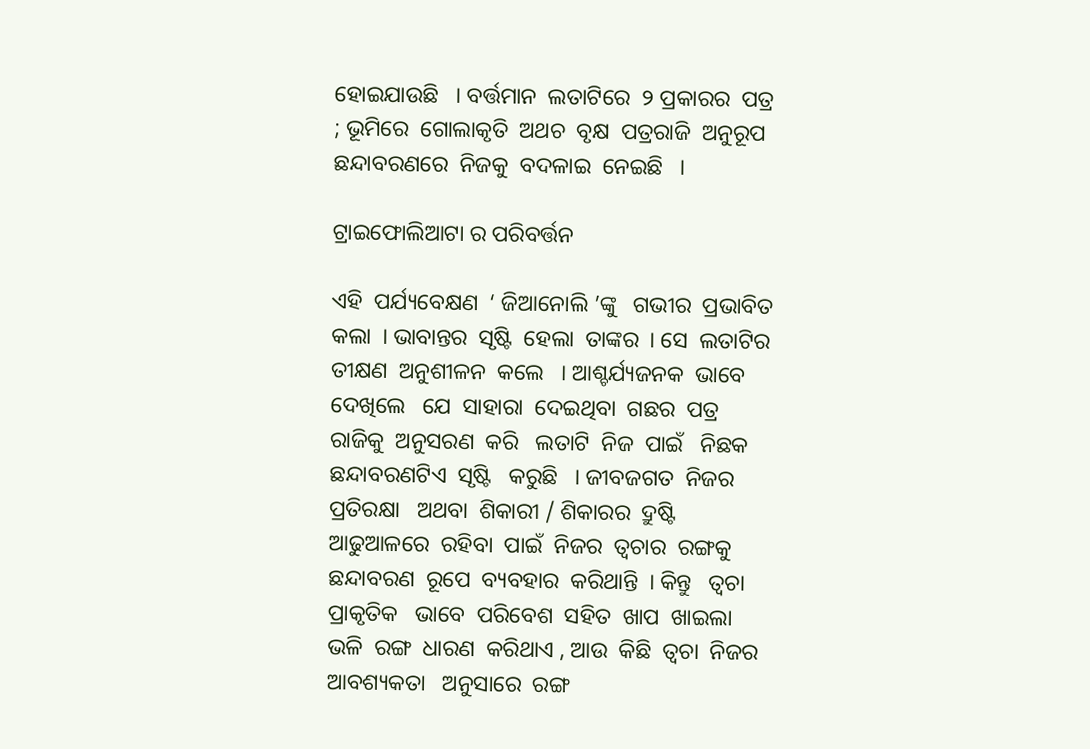ହୋଇଯାଉଛି   । ବର୍ତ୍ତମାନ  ଲତାଟିରେ  ୨ ପ୍ରକାରର  ପତ୍ର ; ଭୂମିରେ  ଗୋଲାକୃତି  ଅଥଚ  ବୃକ୍ଷ  ପତ୍ରରାଜି  ଅନୁରୂପ  ଛନ୍ଦାବରଣରେ  ନିଜକୁ  ବଦଳାଇ  ନେଇଛି   ।

ଟ୍ରାଇଫୋଲିଆଟା ର ପରିବର୍ତ୍ତନ

ଏହି  ପର୍ଯ୍ୟବେକ୍ଷଣ  ‘ ଜିଆନୋଲି ’ଙ୍କୁ   ଗଭୀର  ପ୍ରଭାବିତ   କଲା  । ଭାବାନ୍ତର  ସୃଷ୍ଟି  ହେଲା  ତାଙ୍କର  । ସେ  ଲତାଟିର  ତୀକ୍ଷଣ  ଅନୁଶୀଳନ  କଲେ   । ଆଶ୍ଚର୍ଯ୍ୟଜନକ  ଭାବେ  ଦେଖିଲେ   ଯେ  ସାହାରା  ଦେଇଥିବା  ଗଛର  ପତ୍ର  ରାଜିକୁ  ଅନୁସରଣ  କରି   ଲତାଟି  ନିଜ  ପାଇଁ   ନିଛକ  ଛନ୍ଦାବରଣଟିଏ  ସୃଷ୍ଟି   କରୁଛି   । ଜୀବଜଗତ  ନିଜର  ପ୍ରତିରକ୍ଷା   ଅଥବା  ଶିକାରୀ / ଶିକାରର  ଦ୍ରୁଷ୍ଟି  ଆଢୁଆଳରେ  ରହିବା  ପାଇଁ  ନିଜର  ତ୍ଵଚାର  ରଙ୍ଗକୁ   ଛନ୍ଦାବରଣ  ରୂପେ  ବ୍ୟବହାର  କରିଥାନ୍ତି  । କିନ୍ତୁ   ତ୍ଵଚା   ପ୍ରାକୃତିକ   ଭାବେ  ପରିବେଶ  ସହିତ  ଖାପ  ଖାଇଲା  ଭଳି  ରଙ୍ଗ  ଧାରଣ  କରିଥାଏ , ଆଉ  କିଛି  ତ୍ଵଚା  ନିଜର  ଆବଶ୍ୟକତା   ଅନୁସାରେ  ରଙ୍ଗ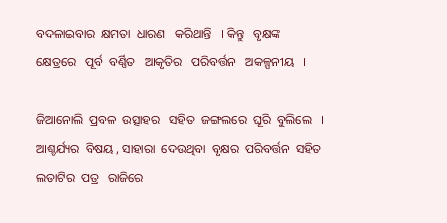ବଦଳାଇବାର  କ୍ଷମତା  ଧାରଣ   କରିଥାନ୍ତି   । କିନ୍ତୁ   ବୃକ୍ଷଙ୍କ  କ୍ଷେତ୍ରରେ   ପୂର୍ବ  ବର୍ଣ୍ଣିତ   ଆକୃତିର   ପରିବର୍ତ୍ତନ   ଅକଳ୍ପନୀୟ   ।

ଜିଆନୋଲି  ପ୍ରବଳ  ଉତ୍ସାହର   ସହିତ  ଜଙ୍ଗଲରେ  ଘୂରି  ବୁଲିଲେ   । ଆଶ୍ଚର୍ଯ୍ୟର  ବିଷୟ , ସାହାରା  ଦେଉଥିବା  ବୃକ୍ଷର  ପରିବର୍ତ୍ତନ  ସହିତ  ଲତାଟିର  ପତ୍ର   ରାଜିରେ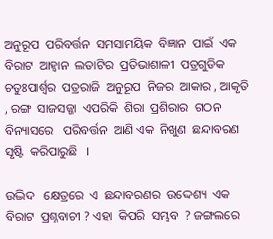ଅନୁରୂପ  ପରିବର୍ତ୍ତନ  ସମସାମୟିକ  ବିଜ୍ଞାନ  ପାଇଁ  ଏକ  ବିରାଟ  ଆହ୍ଵାନ  ଲତାଟିର  ପ୍ରତିଭାଶାଳୀ  ପତ୍ରଗୁଡିକ   ଚତୁଃପାର୍ଶ୍ଵର  ପତ୍ରରାଜି  ଅନୁରୂପ  ନିଜର  ଆକାର , ଆକୃତି , ରଙ୍ଗ  ସାଜସଜ୍ଜା  ଏପରିକି  ଶିରା  ପ୍ରଶିରାର  ଗଠନ  ବିନ୍ୟାସରେ   ପରିବର୍ତ୍ତନ  ଆଣି ଏକ  ନିଖୁଣ  ଛନ୍ଦାବରଣ  ସୃଷ୍ଟି  କରିପାରୁଛି   ।

ଉଦ୍ଭିଦ   କ୍ଷେତ୍ରରେ  ଏ  ଛନ୍ଦାବରଣର  ଉଦ୍ଦେଶ୍ୟ  ଏକ  ବିରାଟ  ପ୍ରଶ୍ନବାଚୀ ? ଏହା  କିପରି  ସମ୍ଭବ  ? ଜଙ୍ଗଲରେ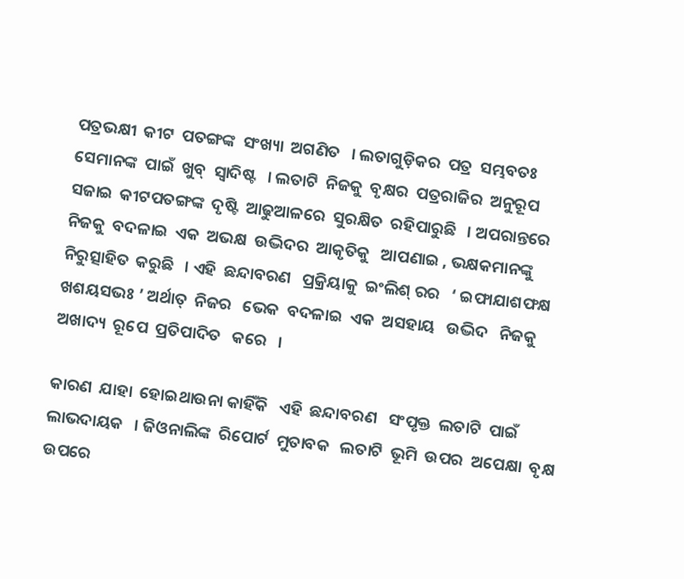ପତ୍ରଭକ୍ଷୀ  କୀଟ  ପତଙ୍ଗଙ୍କ  ସଂଖ୍ୟା  ଅଗଣିତ   । ଲତାଗୁଡ଼ିକର  ପତ୍ର  ସମ୍ଭବତଃ  ସେମାନଙ୍କ  ପାଇଁ  ଖୁବ୍  ସ୍ଵାଦିଷ୍ଟ   । ଲତାଟି  ନିଜକୁ  ବୃକ୍ଷର  ପତ୍ରରାଜିର  ଅନୁରୂପ  ସଜାଇ  କୀଟପତଙ୍ଗଙ୍କ  ଦୃଷ୍ଟି  ଆଢୁଆଳରେ  ସୁରକ୍ଷିତ  ରହିପାରୁଛି   । ଅପରାନ୍ତରେ  ନିଜକୁ  ବଦଳାଇ  ଏକ  ଅଭକ୍ଷ  ଉଦ୍ଭିଦର  ଆକୃତିକୁ   ଆପଣାଇ , ଭକ୍ଷକମାନଙ୍କୁ  ନିରୁତ୍ସାହିତ  କରୁଛି   । ଏହି  ଛନ୍ଦାବରଣ   ପ୍ରକ୍ରିୟାକୁ  ଇଂଲିଶ୍ ରର   ‘ ଇଫାଯାଶଫକ୍ଷ ଖଶୟସଭଃ ’ ଅର୍ଥାତ୍  ନିଜର   ଭେକ  ବଦଳାଇ  ଏକ  ଅସହାୟ   ଉଦ୍ଭିଦ   ନିଜକୁ  ଅଖାଦ୍ୟ  ରୂପେ  ପ୍ରତିପାଦିତ   କରେ   ।

କାରଣ  ଯାହା  ହୋଇଥାଉନା କାହିଁକି   ଏହି  ଛନ୍ଦାବରଣ   ସଂପୃକ୍ତ  ଲତାଟି  ପାଇଁ   ଲାଭଦାୟକ   । ଜିଓନାଲିଙ୍କ  ରିପୋର୍ଟ  ମୁତାବକ   ଲତାଟି  ଭୂମି  ଉପର  ଅପେକ୍ଷା  ବୃକ୍ଷ  ଉପରେ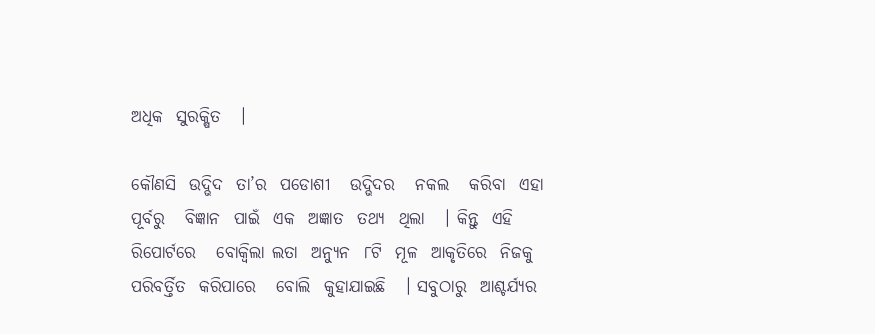ଅଧିକ  ସୁରକ୍ଷିତ   ।

କୌଣସି  ଉଦ୍ଭିଦ  ତା’ର  ପଡୋଶୀ   ଉଦ୍ଭିଦର   ନକଲ   କରିବା  ଏହା  ପୂର୍ବରୁ   ବିଜ୍ଞାନ  ପାଇଁ  ଏକ  ଅଜ୍ଞାତ  ତଥ୍ୟ  ଥିଲା   । କିନ୍ତୁ  ଏହି  ରିପୋର୍ଟରେ   ବୋକ୍ୱିଲା ଲତା  ଅନ୍ୟୁନ  ୮ଟି  ମୂଳ  ଆକୃତିରେ  ନିଜକୁ  ପରିବର୍ତ୍ତିତ  କରିପାରେ   ବୋଲି  କୁହାଯାଇଛି   । ସବୁଠାରୁ  ଆଶ୍ଚର୍ଯ୍ୟର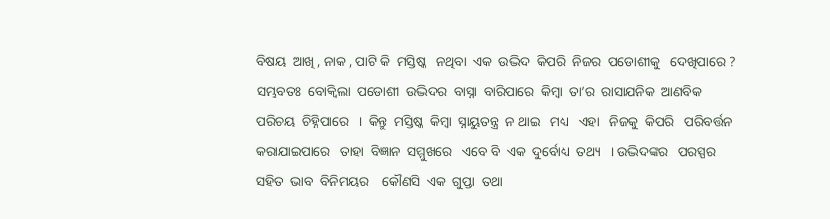ବିଷୟ  ଆଖି , ନାକ , ପାଟି କି  ମସ୍ତିଷ୍କ   ନଥିବା  ଏକ  ଉଦ୍ଭିଦ  କିପରି  ନିଜର  ପଡୋଶୀକୁ   ଦେଖିପାରେ ?  ସମ୍ଭବତଃ  ବୋକ୍ୱିଲା  ପଡୋଶୀ  ଉଦ୍ଭିଦର  ବାସ୍ନା  ବାରିପାରେ  କିମ୍ବା  ତା’ର  ରାସାଯନିକ  ଆଣବିକ  ପରିଚୟ  ଚିହ୍ନିପାରେ   ।  କିନ୍ତୁ  ମସ୍ତିଷ୍କ  କିମ୍ବା  ସ୍ନାୟୁତନ୍ତ୍ର  ନ ଥାଇ   ମଧ୍ୟ   ଏହା   ନିଜକୁ  କିପରି   ପରିବର୍ତ୍ତନ   କରାଯାଇପାରେ   ତାହା  ବିଜ୍ଞାନ  ସମ୍ମୁଖରେ   ଏବେ ବି  ଏକ  ଦୁର୍ବୋଧ୍ୟ  ତଥ୍ୟ   । ଉଦ୍ଭିଦଙ୍କର   ପରସ୍ପର  ସହିତ  ଭାବ  ବିନିମୟର    କୌଣସି  ଏକ  ଗୁପ୍ତା  ତଥା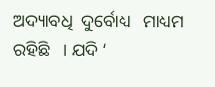ଅଦ୍ୟାବଧି  ଦୁର୍ବୋଧ୍ୟ   ମାଧ୍ୟମ  ରହିଛି   । ଯଦି ‘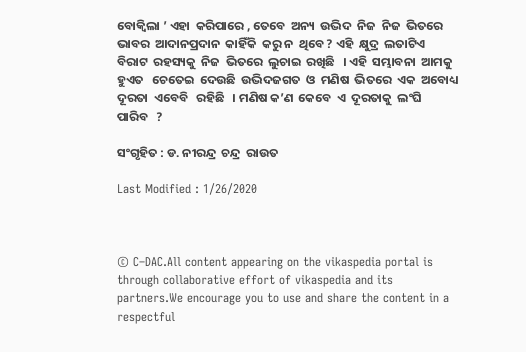ବୋକ୍ୱିଲା ’ ଏହା  କରିପାରେ , ତେବେ  ଅନ୍ୟ  ଉଦ୍ଭିଦ  ନିଜ  ନିଜ  ଭିତରେ  ଭାବର  ଆଦାନପ୍ରଦାନ  କାହିଁକି  କରୁ ନ  ଥିବେ ? ଏହି  କ୍ଷୁଦ୍ର  ଲତାଟିଏ  ବିରାଟ  ରହସ୍ୟକୁ  ନିଜ  ଭିତରେ  ଲୁଚାଇ  ରଖିଛି   । ଏହି  ସମ୍ଭାବନା  ଆମକୁ  ହୁଏତ   ଚେତେଇ  ଦେଉଛି  ଉଦ୍ଭିଦଜଗତ  ଓ  ମଣିଷ  ଭିତରେ  ଏକ  ଅବୋଧ୍ୟ   ଦୂରତା  ଏବେବି   ରହିଛି   । ମଣିଷ କ’ଣ  କେବେ  ଏ  ଦୂରତାକୁ  ଲଂଘି  ପାରିବ   ?

ସଂଗୃହିତ : ଡ. ନୀରନ୍ଦ୍ର  ଚନ୍ଦ୍ର  ରାଉତ

Last Modified : 1/26/2020



© C–DAC.All content appearing on the vikaspedia portal is through collaborative effort of vikaspedia and its partners.We encourage you to use and share the content in a respectful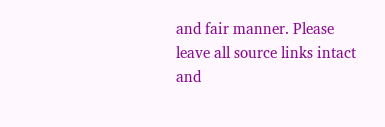and fair manner. Please leave all source links intact and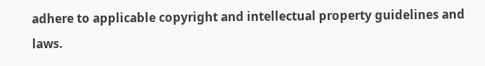adhere to applicable copyright and intellectual property guidelines and laws.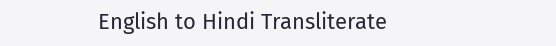English to Hindi Transliterate